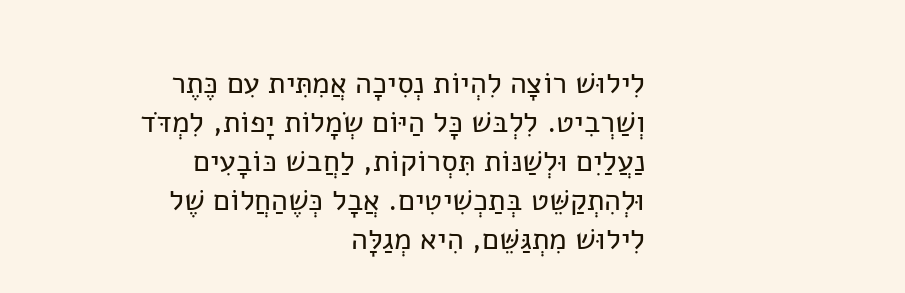לִילוּשׁ רוֹצָה לִהְיוֹת נְסִיכָה אֲמִתִּית עִם כֶּתֶר וְשַׁרְבִיט. לִלְבּשׁ כָּל הַיּוֹם שְׂמָלוֹת יָפוֹת, לִמְדֹּד נַעֲלַיִם וּלְשַׁנּוֹת תִּסְרוֹקוֹת, לַחֲבשׁ כּוֹבָעִים וּלְהִתְקַשֵּׁט בְּתַכְשִׁיטִים. אֲבָל כְּשֶׁהַחֲלוֹם שֶׁל לִילוּשׁ מִתְגַּשֵּׁם, הִיא מְגַלָּה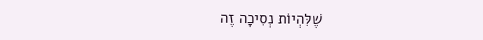שֶׁלִּהְיוֹת נְסִיכָה זֶה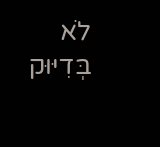לֹא בְּדִיּוּק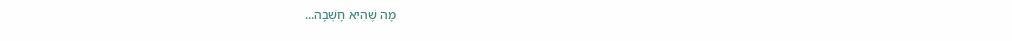מָה שֶׁהִיא חָשְׁבָה...